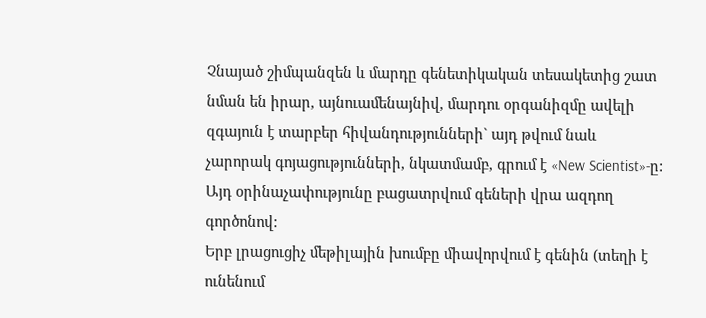Չնայած շիմպանզեն և մարդը գենետիկական տեսակետից շատ նման են իրար, այնուամենայնիվ, մարդու օրգանիզմը ավելի զգայուն է տարբեր հիվանդությունների` այդ թվում նաև չարորակ գոյացությունների, նկատմամբ, գրում է «New Scientist»-ը: Այդ օրինաչափությունը բացատրվում գեների վրա ազդող գործոնով:
Երբ լրացուցիչ մեթիլային խումբը միավորվում է գենին (տեղի է ունենում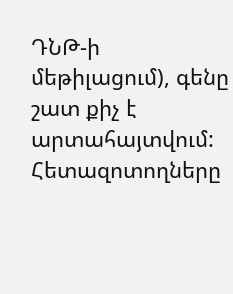ԴՆԹ-ի մեթիլացում), գենը շատ քիչ է արտահայտվում:
Հետազոտողները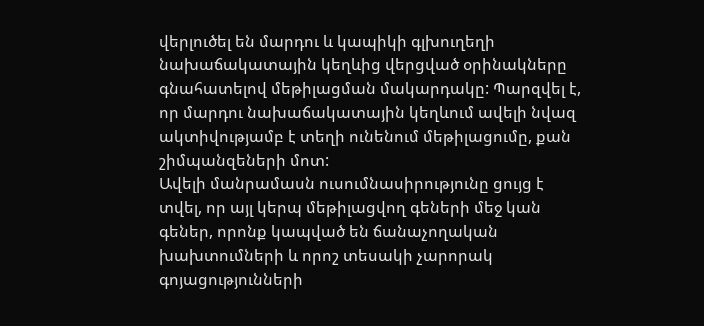վերլուծել են մարդու և կապիկի գլխուղեղի նախաճակատային կեղևից վերցված օրինակները գնահատելով մեթիլացման մակարդակը: Պարզվել է, որ մարդու նախաճակատային կեղևում ավելի նվազ ակտիվությամբ է տեղի ունենում մեթիլացումը, քան շիմպանզեների մոտ:
Ավելի մանրամասն ուսումնասիրությունը ցույց է տվել, որ այլ կերպ մեթիլացվող գեների մեջ կան գեներ, որոնք կապված են ճանաչողական խախտումների և որոշ տեսակի չարորակ գոյացությունների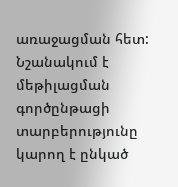առաջացման հետ:
Նշանակում է մեթիլացման գործընթացի տարբերությունը կարող է ընկած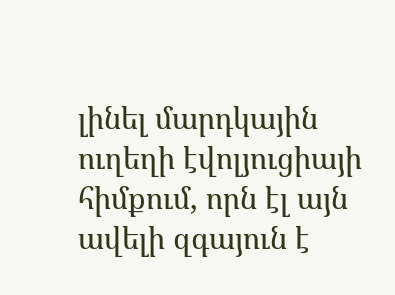լինել մարդկային ուղեղի էվոլյուցիայի հիմքում, որն էլ այն ավելի զգայուն է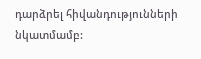դարձրել հիվանդությունների նկատմամբ: